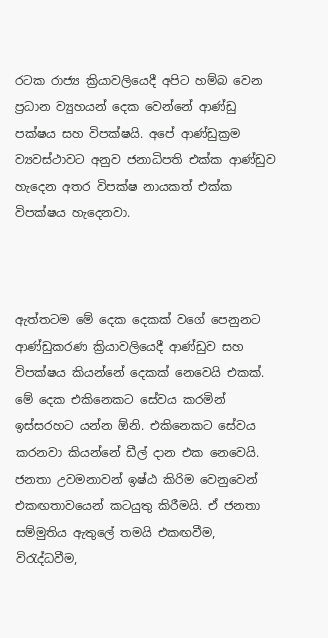රටක රාජ්‍ය ක්‍රියාවලියෙදී අපිට හම්බ වෙන ප්‍රධාන ව්‍යුහයන් දෙක වෙන්නේ ආණ්ඩු පක්ෂය සහ විපක්ෂයි. අපේ ආණ්ඩුක්‍රම ව්‍යවස්ථාවට අනුව ජනාධිපති එක්ක ආණ්ඩුව හැදෙන අතර විපක්ෂ නායකත් එක්ක විපක්ෂය හැදෙනවා.



ඇත්තටම මේ දෙක දෙකක් වගේ පෙනුනට ආණ්ඩුකරණ ක්‍රියාවලියෙදී ආණ්ඩුව සහ විපක්ෂය කියන්නේ දෙකක් නෙවෙයි එකක්. මේ දෙක එකිනෙකට සේවය කරමින් ඉස්සරහට යන්න ඕනි. එකිනෙකට සේවය කරනවා කියන්නේ ඩීල් දාන එක නෙවෙයි. ජනතා උවමනාවන් ඉෂ්ඨ කිරිම වෙනුවෙන් එකඟතාවයෙන් කටයුතු කිරීමයි. ඒ ජනතා සම්මුතිය ඇතුලේ තමයි එකඟවීම, විරැද්ධවීම,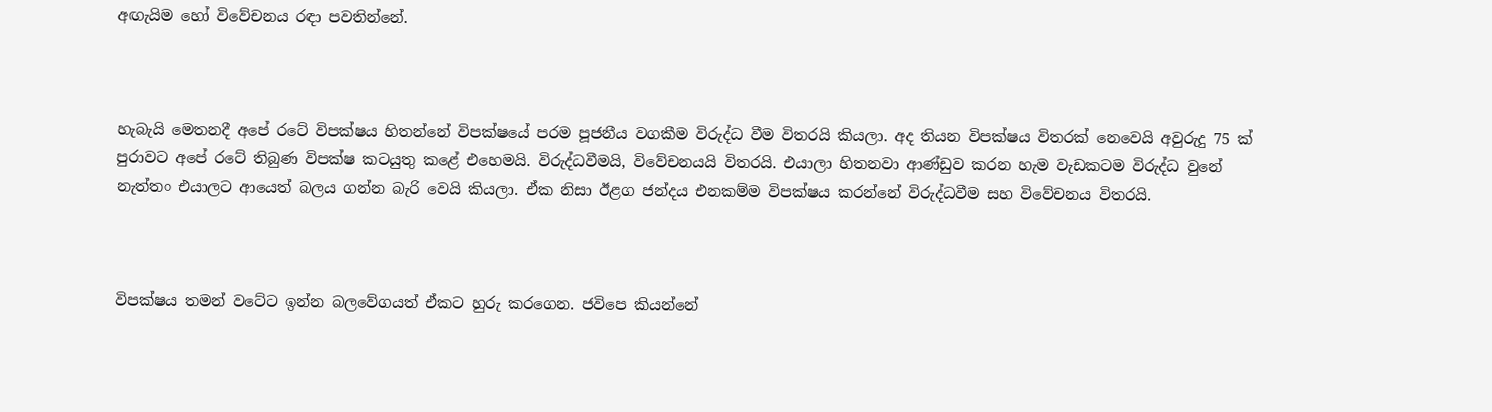අඟැයිම හෝ විවේචනය රඳා පවතින්නේ.



හැබැයි මෙතනදී අපේ රටේ විපක්ෂය හිතන්නේ විපක්ෂයේ පරම පූජනීය වගකීම විරුද්ධ වීම විතරයි කියලා. අද තියන විපක්ෂය විතරක් නෙවෙයි අවුරුදු 75 ක් පුරාවට අපේ රටේ තිබුණ විපක්ෂ කටයුතු කළේ එහෙමයි. විරුද්ධවීමයි, විවේචනයයි විතරයි. එයාලා හිතනවා ආණ්ඩුව කරන හැම වැඩකටම විරුද්ධ වුනේ නැත්තං එයාලට ආයෙත් බලය ගන්න බැරි වෙයි කියලා. ඒක නිසා ඊළග ජන්දය එනකම්ම විපක්ෂය කරන්නේ විරුද්ධවීම සහ විවේචනය විතරයි.



විපක්ෂය තමන් වටේට ඉන්න බලවේගයත් ඒකට හුරු කරගෙන. ජවිපෙ කියන්නේ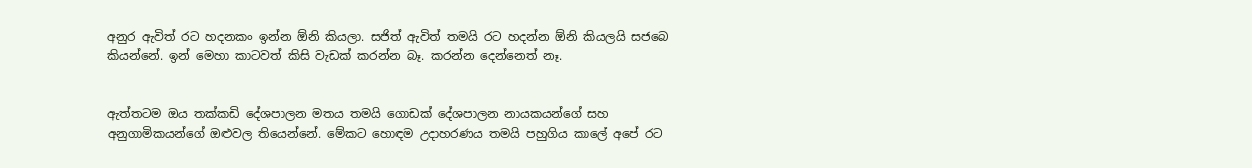අනුර ඇවිත් රට හදනකං ඉන්න ඕනි කියලා. සජිත් ඇවිත් තමයි රට හදන්න ඕනි කියලයි සජබෙ කියන්නේ. ඉන් මෙහා කාටවත් කිසි වැඩක් කරන්න බෑ. කරන්න දෙන්නෙත් නෑ.


ඇත්තටම ඔය තක්කඩි දේශපාලන මතය තමයි ගොඩක් දේශපාලන නායකයන්ගේ සහ අනුගාමිකයන්ගේ ඔළුවල තියෙන්නේ. මේකට හොඳම උදාහරණය තමයි පහුගිය කාලේ අපේ රට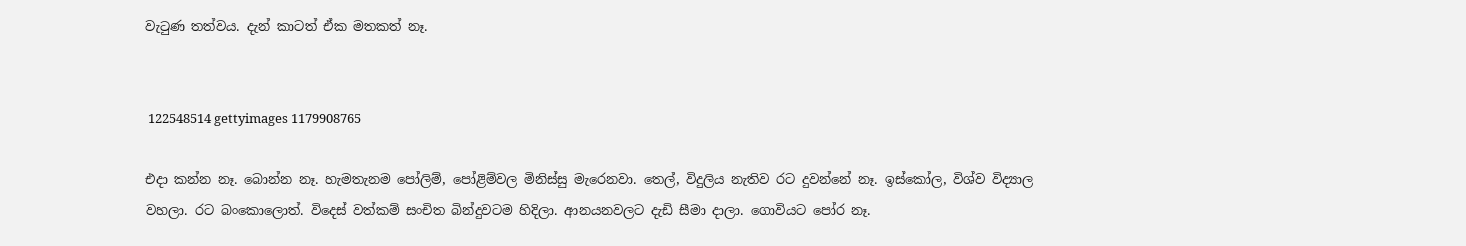වැටුණ තත්වය. දැන් කාටත් ඒක මතකත් නෑ.


 122548514 gettyimages 1179908765

එදා කන්න නෑ. බොන්න නෑ. හැමතැනම පෝලිම්, පෝළිම්වල මිනිස්සු මැරෙනවා. තෙල්, විදුලිය නැතිව රට දුවන්නේ නෑ. ඉස්කෝල, විශ්ව විද්‍යාල වහලා. රට බංකොලොත්. විදෙස් වත්කම් සංචිත බින්දුවටම හිදිලා. ආනයනවලට දැඩි සීමා දාලා. ගොවියට පෝර නෑ.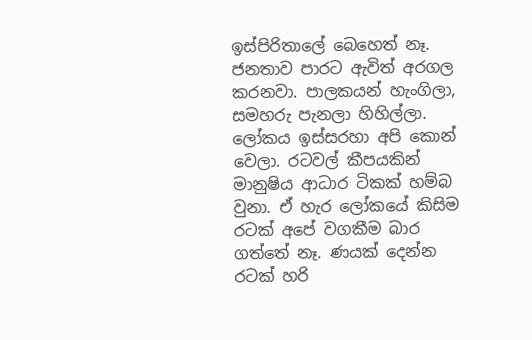ඉස්පිරිතාලේ බෙහෙත් නෑ. ජනතාව පාරට ඇවිත් අරගල කරනවා. පාලකයන් හැංගිලා, සමහරු පැනලා හිහිල්ලා. ලෝකය ඉස්සරහා අපි කොන් වෙලා. රටවල් කීපයකින් මානුෂිය ආධාර ටිකක් හම්බ වුනා. ඒ හැර ලෝකයේ කිසිම රටක් අපේ වගකීම බාර ගත්තේ නෑ. ණයක් දෙන්න රටක් හරි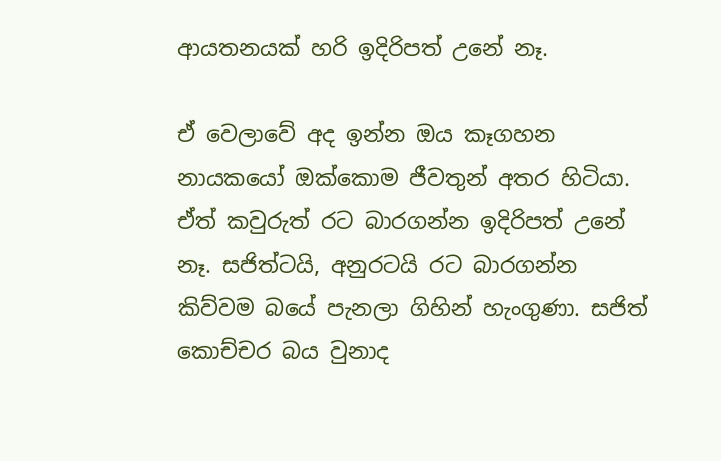ආයතනයක් හරි ඉදිරිපත් උනේ නෑ.

ඒ වෙලාවේ අද ඉන්න ඔය කෑගහන නායකයෝ ඔක්කොම ජීවතුන් අතර හිටියා. ඒත් කවුරුත් රට බාරගන්න ඉදිරිපත් උනේ නෑ. සජිත්ටයි, අනුරටයි රට බාරගන්න කිව්වම බයේ පැනලා ගිහින් හැංගුණා. සජිත් කොච්චර බය වුනාද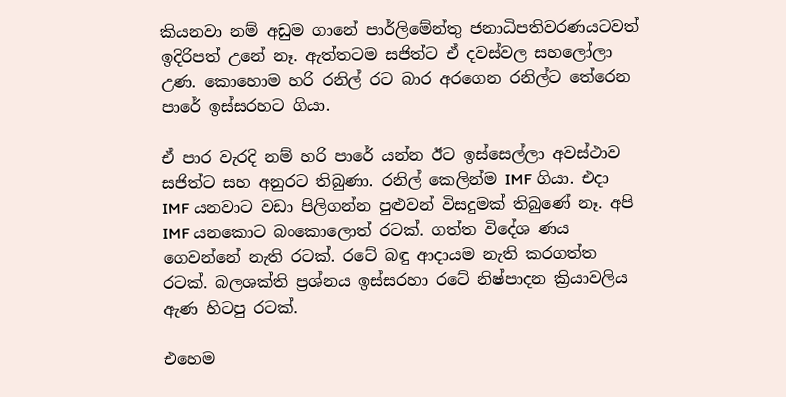කියනවා නම් අඩුම ගානේ පාර්ලිමේන්තු ජනාධිපතිවරණයටවත් ඉදිරිපත් උනේ නෑ. ඇත්තටම සජිත්ට ඒ දවස්වල සහලෝලා උණ. කොහොම හරි රනිල් රට බාර අරගෙන රනිල්ට තේරෙන පාරේ ඉස්සරහට ගියා.

ඒ පාර වැරදි නම් හරි පාරේ යන්න ඊට ඉස්සෙල්ලා අවස්ථාව සජිත්ට සහ අනුරට තිබුණා. රනිල් කෙලින්ම IMF ගියා. එදා IMF යනවාට වඩා පිලිගන්න පුළුවන් විසදුමක් තිබුණේ නෑ. අපි IMF යනකොට බංකොලොත් රටක්. ගත්ත විදේශ ණය ගෙවන්නේ නැති රටක්. රටේ බඳු ආදායම නැති කරගත්ත රටක්. බලශක්ති ප්‍රශ්නය ඉස්සරහා රටේ නිෂ්පාදන ක්‍රියාවලිය ඇණ හිටපු රටක්.

එහෙම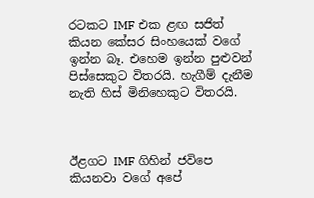රටකට IMF එක ළඟ සජිත් කියන කේසර සිංහයෙක් වගේ ඉන්න බෑ. එහෙම ඉන්න පුළුවන් පිස්සෙකුට විතරයි. හැගීම් දැනීම නැති හිස් මිනිහෙකුට විතරයි.



ඊළගට IMF ගිහින් ජවිපෙ කියනවා වගේ අපේ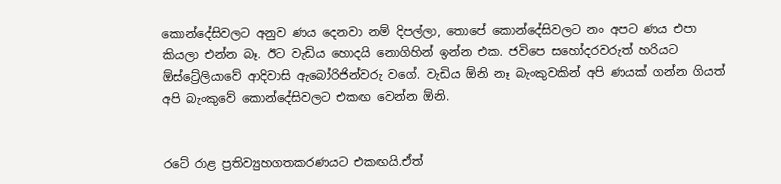කොන්දේසිවලට අනුව ණය දෙනවා නම් දිපල්ලා, තොපේ කොන්දේසිවලට නං අපට ණය එපා කියලා එන්න බෑ. ඊට වැඩිය හොදයි නොගිහින් ඉන්න එක. ජවිපෙ සහෝදරවරුත් හරියට ඕස්ට්‍රේලියාවේ ආදිවාසි ඇබෝරිජින්වරු වගේ. වැඩිය ඕනි නෑ බැංකුවකින් අපි ණයක් ගන්න ගියත් අපි බැංකුවේ කොන්දේසිවලට එකඟ වෙන්න ඕනි.


රටේ රාළ ප්‍රතිව්‍යුහගතකරණයට එකඟයි.ඒත්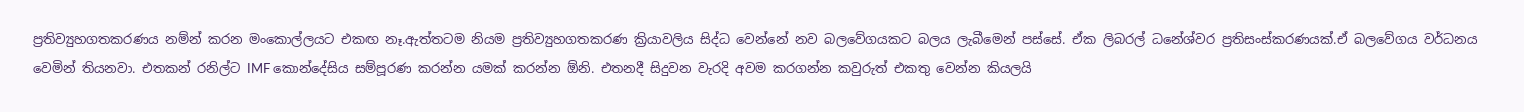ප්‍රතිව්‍යුහගතකරණය නම්න් කරන මංකොල්ලයට එකඟ නෑ.ඇත්තටම නියම ප්‍රතිව්‍යුහගතකරණ ක්‍රියාවලිය සිද්ධ වෙන්නේ නව බලවේගයකට බලය ලැබීමෙන් පස්සේ. ඒක ලිබරල් ධනේශ්වර ප්‍රතිසංස්කරණයක්.ඒ බලවේගය වර්ධනය වෙමින් තියනවා. එතකන් රනිල්ට IMF කොන්දේසිය සම්පූරණ කරන්න යමක් කරන්න ඕනි. එතනදී සිදුවන වැරදි අවම කරගන්න කවුරුත් එකතු වෙන්න කියලයි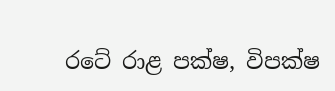රටේ රාළ පක්ෂ, විපක්ෂ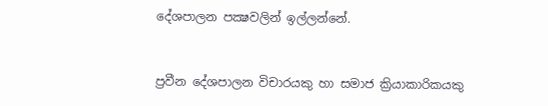දේශපාලන පක්‍ෂවලින් ඉල්ලන්නේ.


ප්‍රවීන දේශපාලන විචාරයකු හා සමාජ ක්‍රියාකාරිකයකු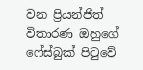වන ප්‍රියන්ජිත් විතාරණ ඔහුගේ ෆේස්බුක් පිටුවේ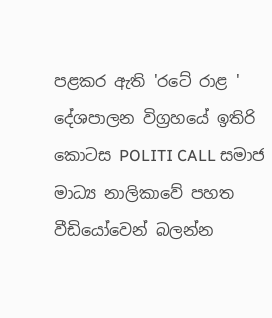පළකර ඇති 'රටේ රාළ ' දේශපාලන විග්‍රහයේ ඉතිරි කොටස POLITI CALL සමාජ මාධ්‍ය නාලිකාවේ පහත වීඩියෝවෙන් බලන්න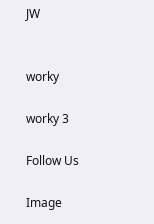JW


worky

worky 3

Follow Us

Image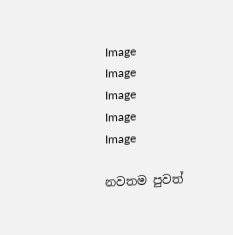Image
Image
Image
Image
Image

නවතම පුවත්